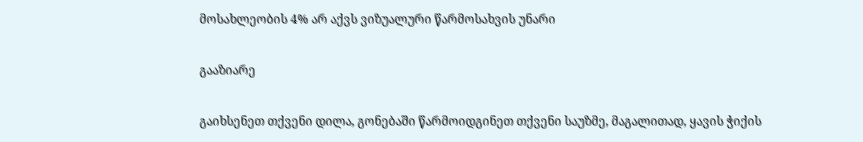მოსახლეობის 4% არ აქვს ვიზუალური წარმოსახვის უნარი

გააზიარე

გაიხსენეთ თქვენი დილა, გონებაში წარმოიდგინეთ თქვენი საუზმე, მაგალითად, ყავის ჭიქის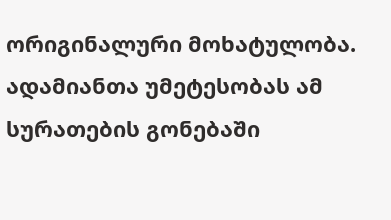ორიგინალური მოხატულობა. ადამიანთა უმეტესობას ამ სურათების გონებაში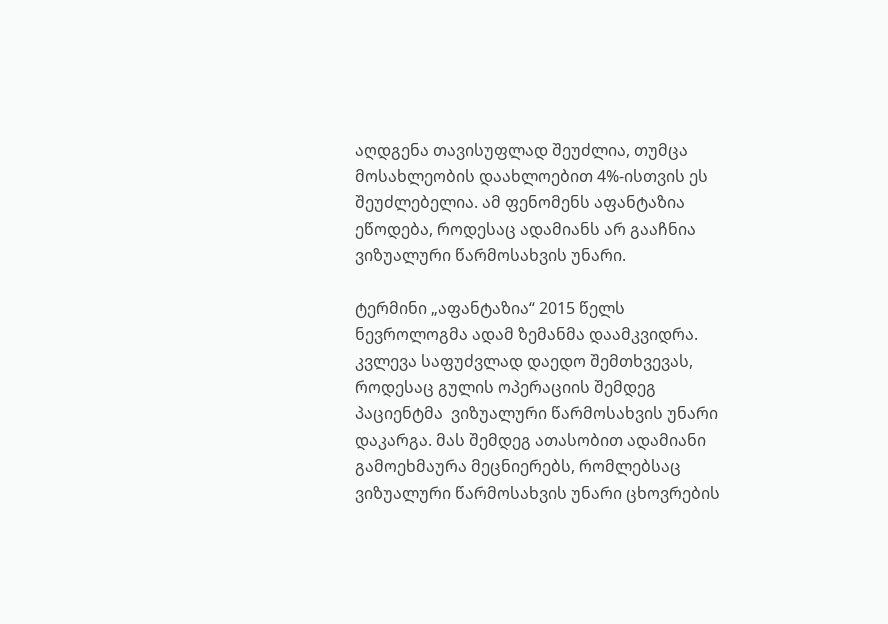აღდგენა თავისუფლად შეუძლია, თუმცა მოსახლეობის დაახლოებით 4%-ისთვის ეს შეუძლებელია. ამ ფენომენს აფანტაზია ეწოდება, როდესაც ადამიანს არ გააჩნია ვიზუალური წარმოსახვის უნარი.

ტერმინი „აფანტაზია“ 2015 წელს ნევროლოგმა ადამ ზემანმა დაამკვიდრა. კვლევა საფუძვლად დაედო შემთხვევას, როდესაც გულის ოპერაციის შემდეგ პაციენტმა  ვიზუალური წარმოსახვის უნარი დაკარგა. მას შემდეგ ათასობით ადამიანი გამოეხმაურა მეცნიერებს, რომლებსაც ვიზუალური წარმოსახვის უნარი ცხოვრების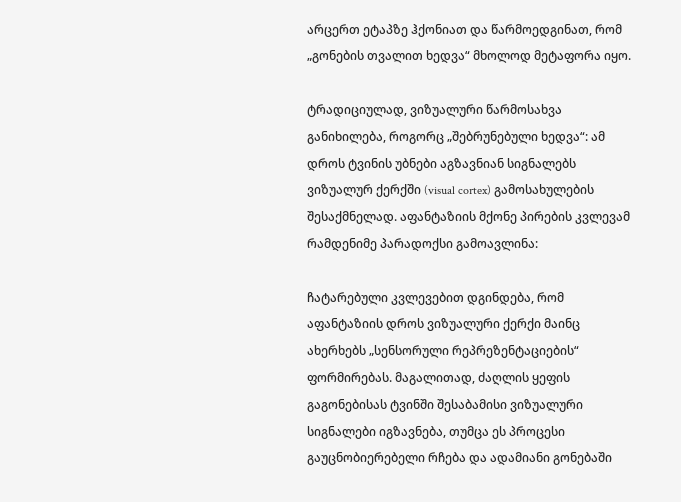არცერთ ეტაპზე ჰქონიათ და წარმოედგინათ, რომ „გონების თვალით ხედვა“ მხოლოდ მეტაფორა იყო.

ტრადიციულად, ვიზუალური წარმოსახვა განიხილება, როგორც „შებრუნებული ხედვა“: ამ დროს ტვინის უბნები აგზავნიან სიგნალებს ვიზუალურ ქერქში (visual cortex) გამოსახულების შესაქმნელად. აფანტაზიის მქონე პირების კვლევამ რამდენიმე პარადოქსი გამოავლინა:

ჩატარებული კვლევებით დგინდება, რომ აფანტაზიის დროს ვიზუალური ქერქი მაინც ახერხებს „სენსორული რეპრეზენტაციების“ ფორმირებას. მაგალითად, ძაღლის ყეფის გაგონებისას ტვინში შესაბამისი ვიზუალური სიგნალები იგზავნება, თუმცა ეს პროცესი გაუცნობიერებელი რჩება და ადამიანი გონებაში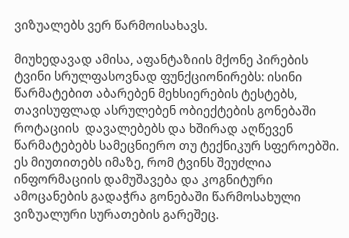ვიზუალებს ვერ წარმოისახავს.

მიუხედავად ამისა, აფანტაზიის მქონე პირების ტვინი სრულფასოვნად ფუნქციონირებს: ისინი წარმატებით აბარებენ მეხსიერების ტესტებს, თავისუფლად ასრულებენ ობიექტების გონებაში როტაციის  დავალებებს და ხშირად აღწევენ წარმატებებს სამეცნიერო თუ ტექნიკურ სფეროებში. ეს მიუთითებს იმაზე, რომ ტვინს შეუძლია ინფორმაციის დამუშავება და კოგნიტური ამოცანების გადაჭრა გონებაში წარმოსახული ვიზუალური სურათების გარეშეც.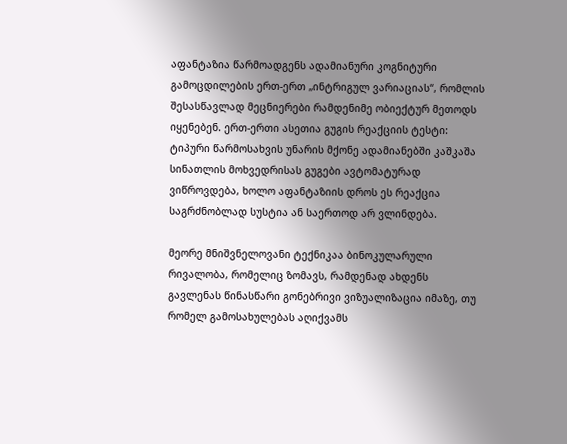აფანტაზია წარმოადგენს ადამიანური კოგნიტური გამოცდილების ერთ-ერთ „ინტრიგულ ვარიაციას“, რომლის შესასწავლად მეცნიერები რამდენიმე ობიექტურ მეთოდს იყენებენ. ერთ-ერთი ასეთია გუგის რეაქციის ტესტი: ტიპური წარმოსახვის უნარის მქონე ადამიანებში კაშკაშა სინათლის მოხვედრისას გუგები ავტომატურად ვიწროვდება, ხოლო აფანტაზიის დროს ეს რეაქცია საგრძნობლად სუსტია ან საერთოდ არ ვლინდება.

მეორე მნიშვნელოვანი ტექნიკაა ბინოკულარული რივალობა, რომელიც ზომავს, რამდენად ახდენს გავლენას წინასწარი გონებრივი ვიზუალიზაცია იმაზე, თუ რომელ გამოსახულებას აღიქვამს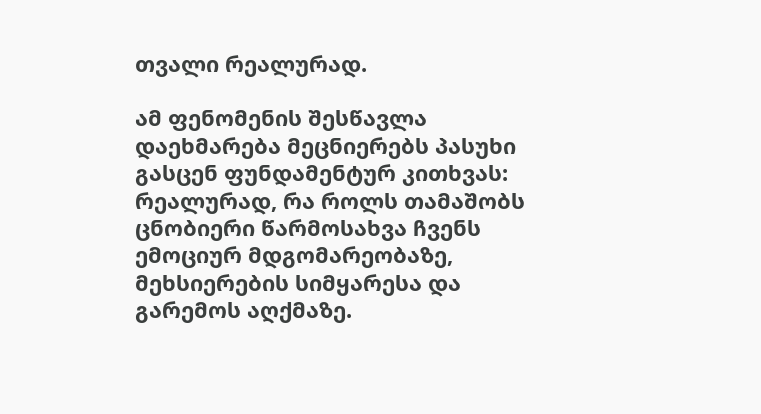თვალი რეალურად.

ამ ფენომენის შესწავლა დაეხმარება მეცნიერებს პასუხი გასცენ ფუნდამენტურ კითხვას: რეალურად, რა როლს თამაშობს ცნობიერი წარმოსახვა ჩვენს ემოციურ მდგომარეობაზე, მეხსიერების სიმყარესა და გარემოს აღქმაზე.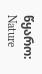წყარო: Nature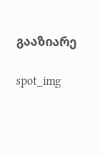გააზიარე

spot_img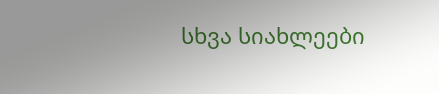სხვა სიახლეები